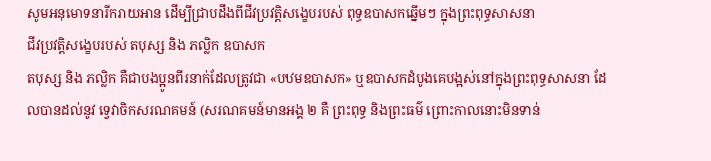សូមអនុមោទនារីករាយអាន ដើម្បីជ្រាបដឹងពីជីវប្រវត្តិសង្ខេបរបស់ ពុទ្ធឧបាសកឆ្នើមៗ ក្នុងព្រះពុទ្ធសាសនា
ជីវប្រវត្តិសង្ខេបរបស់ តបុស្ស និង ភល្លិក ឧបាសក
តបុស្ស និង ភល្លិក គឺជាបងប្អូនពីរនាក់ដែលត្រូវជា «បឋមឧបាសក» ឬឧបាសកដំបូងគេបង្អស់នៅក្នុងព្រះពុទ្ធសាសនា ដែលបានដល់នូវ ទ្វេវាចិកសរណគមន៍ (សរណគមន៍មានអង្គ ២ គឺ ព្រះពុទ្ធ និងព្រះធម៌ ព្រោះកាលនោះមិនទាន់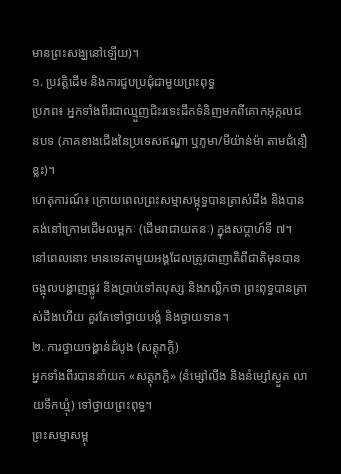មានព្រះសង្ឃនៅឡើយ)។
១. ប្រវត្តិដើម និងការជួបប្រជុំជាមួយព្រះពុទ្ធ
ប្រភព៖ អ្នកទាំងពីរជាឈ្មួញជិះរទេះដឹកទំនិញមកពីគោកអុក្កលជនបទ (ភាគខាងជើងនៃប្រទេសឥណ្ឌា ឬភូមា/មីយ៉ាន់ម៉ា តាមជំនឿខ្លះ)។
ហេតុការណ៍៖ ក្រោយពេលព្រះសម្មាសម្ពុទ្ធបានត្រាស់ដឹង និងបានគង់នៅក្រោមដើមលម្ពកៈ (ដើមរាជាយតនៈ) ក្នុងសប្តាហ៍ទី ៧។ នៅពេលនោះ មានទេវតាមួយអង្គដែលត្រូវជាញាតិពីជាតិមុនបានចង្អុលបង្ហាញផ្លូវ និងប្រាប់ទៅតបុស្ស និងភល្លិកថា ព្រះពុទ្ធបានត្រាស់ដឹងហើយ គួរតែទៅថ្វាយបង្គំ និងថ្វាយទាន។
២. ការថ្វាយចង្ហាន់ដំបូង (សត្តុភក្ដិ)
អ្នកទាំងពីរបាននាំយក «សត្តុភក្ដិ» (នំម្សៅលីង និងនំម្សៅស្ងួត លាយទឹកឃ្មុំ) ទៅថ្វាយព្រះពុទ្ធ។
ព្រះសម្មាសម្ពុ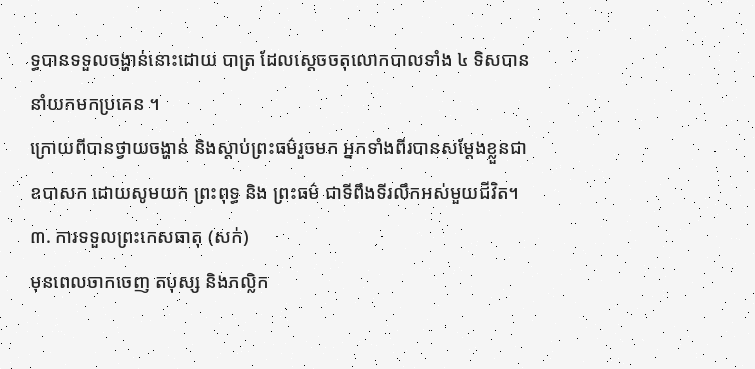ទ្ធបានទទួលចង្ហាន់នោះដោយ បាត្រ ដែលស្តេចចតុលោកបាលទាំង ៤ ទិសបាននាំយកមកប្រគេន ។
ក្រោយពីបានថ្វាយចង្ហាន់ និងស្តាប់ព្រះធម៌រួចមក អ្នកទាំងពីរបានសម្តែងខ្លួនជា ឧបាសក ដោយសូមយក ព្រះពុទ្ធ និង ព្រះធម៌ ជាទីពឹងទីរលឹកអស់មួយជីវិត។
៣. ការទទួលព្រះកេសធាតុ (សក់)
មុនពេលចាកចេញ តបុស្ស និងភល្លិក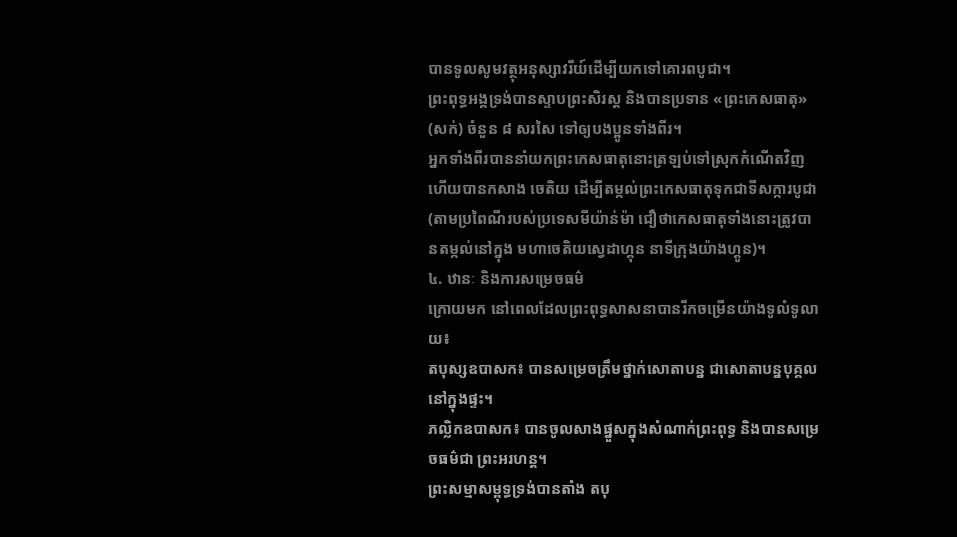បានទូលសូមវត្ថុអនុស្សាវរីយ៍ដើម្បីយកទៅគោរពបូជា។
ព្រះពុទ្ធអង្គទ្រង់បានស្ទាបព្រះសិរស្ដ និងបានប្រទាន «ព្រះកេសធាតុ» (សក់) ចំនួន ៨ សរសៃ ទៅឲ្យបងប្អូនទាំងពីរ។
អ្នកទាំងពីរបាននាំយកព្រះកេសធាតុនោះត្រឡប់ទៅស្រុកកំណើតវិញ ហើយបានកសាង ចេតិយ ដើម្បីតម្កល់ព្រះកេសធាតុទុកជាទីសក្ការបូជា (តាមប្រពៃណីរបស់ប្រទេសមីយ៉ាន់ម៉ា ជឿថាកេសធាតុទាំងនោះត្រូវបានតម្កល់នៅក្នុង មហាចេតិយស្វេដាហ្គុន នាទីក្រុងយ៉ាងហ្គូន)។
៤. ឋានៈ និងការសម្រេចធម៌
ក្រោយមក នៅពេលដែលព្រះពុទ្ធសាសនាបានរីកចម្រើនយ៉ាងទូលំទូលាយ៖
តបុស្សឧបាសក៖ បានសម្រេចត្រឹមថ្នាក់សោតាបន្ន ជាសោតាបន្នបុគ្គលនៅក្នុងផ្ទះ។
ភល្លិកឧបាសក៖ បានចូលសាងផ្នួសក្នុងសំណាក់ព្រះពុទ្ធ និងបានសម្រេចធម៌ជា ព្រះអរហន្ត។
ព្រះសម្មាសម្ពុទ្ធទ្រង់បានតាំង តបុ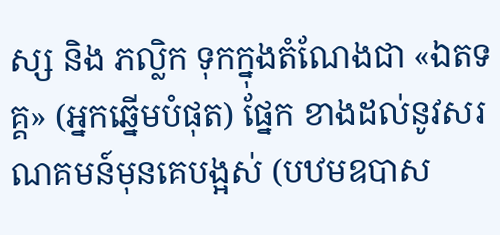ស្ស និង ភល្លិក ទុកក្នុងតំណែងជា «ឯតទគ្គ» (អ្នកឆ្នើមបំផុត) ផ្នែក ខាងដល់នូវសរណគមន៍មុនគេបង្អស់ (បឋមឧបាស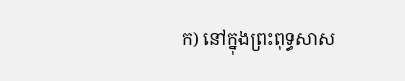ក) នៅក្នុងព្រះពុទ្ធសាស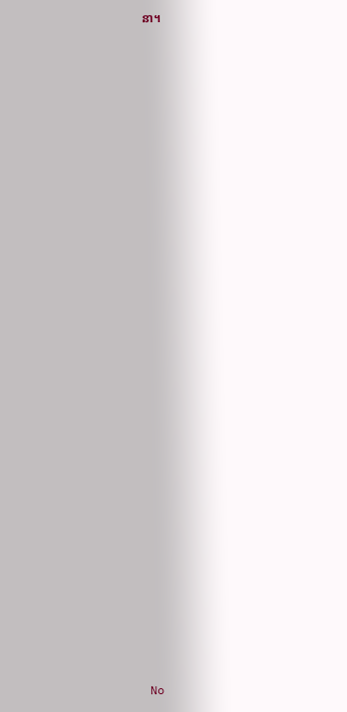នា។



























No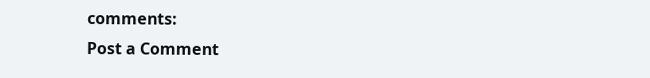comments:
Post a Comment